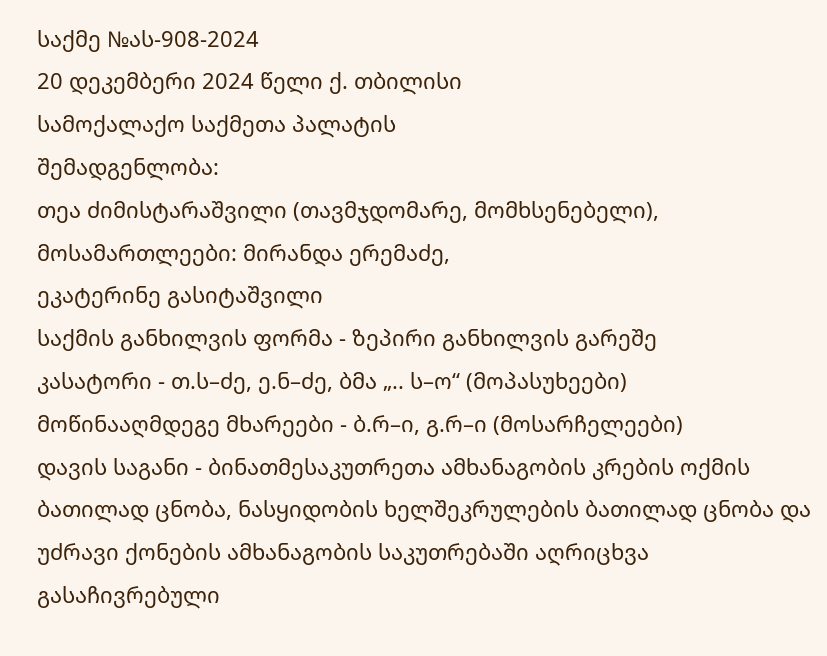საქმე №ას-908-2024
20 დეკემბერი 2024 წელი ქ. თბილისი
სამოქალაქო საქმეთა პალატის
შემადგენლობა:
თეა ძიმისტარაშვილი (თავმჯდომარე, მომხსენებელი),
მოსამართლეები: მირანდა ერემაძე,
ეკატერინე გასიტაშვილი
საქმის განხილვის ფორმა - ზეპირი განხილვის გარეშე
კასატორი - თ.ს–ძე, ე.ნ–ძე, ბმა „.. ს–ო“ (მოპასუხეები)
მოწინააღმდეგე მხარეები - ბ.რ–ი, გ.რ–ი (მოსარჩელეები)
დავის საგანი - ბინათმესაკუთრეთა ამხანაგობის კრების ოქმის ბათილად ცნობა, ნასყიდობის ხელშეკრულების ბათილად ცნობა და უძრავი ქონების ამხანაგობის საკუთრებაში აღრიცხვა
გასაჩივრებული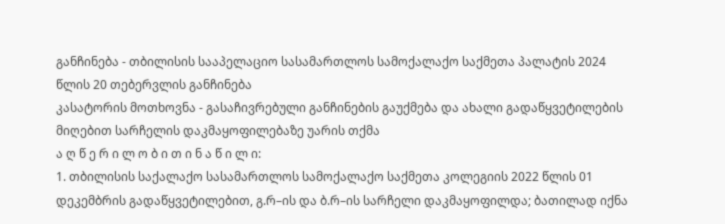განჩინება - თბილისის სააპელაციო სასამართლოს სამოქალაქო საქმეთა პალატის 2024 წლის 20 თებერვლის განჩინება
კასატორის მოთხოვნა - გასაჩივრებული განჩინების გაუქმება და ახალი გადაწყვეტილების მიღებით სარჩელის დაკმაყოფილებაზე უარის თქმა
ა ღ წ ე რ ი ლ ო ბ ი თ ი ნ ა წ ი ლ ი:
1. თბილისის საქალაქო სასამართლოს სამოქალაქო საქმეთა კოლეგიის 2022 წლის 01 დეკემბრის გადაწყვეტილებით, გ.რ–ის და ბ.რ–ის სარჩელი დაკმაყოფილდა; ბათილად იქნა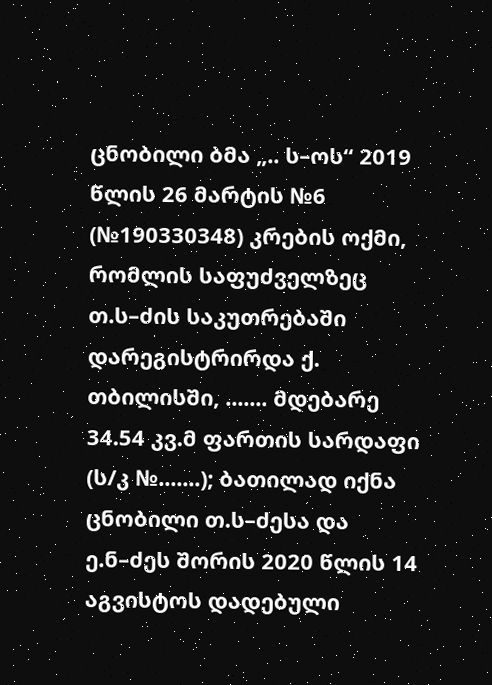ცნობილი ბმა „.. ს–ოს“ 2019 წლის 26 მარტის №6 (№190330348) კრების ოქმი, რომლის საფუძველზეც თ.ს–ძის საკუთრებაში დარეგისტრირდა ქ. თბილისში, ....... მდებარე 34.54 კვ.მ ფართის სარდაფი (ს/კ №.......); ბათილად იქნა ცნობილი თ.ს–ძესა და ე.ნ–ძეს შორის 2020 წლის 14 აგვისტოს დადებული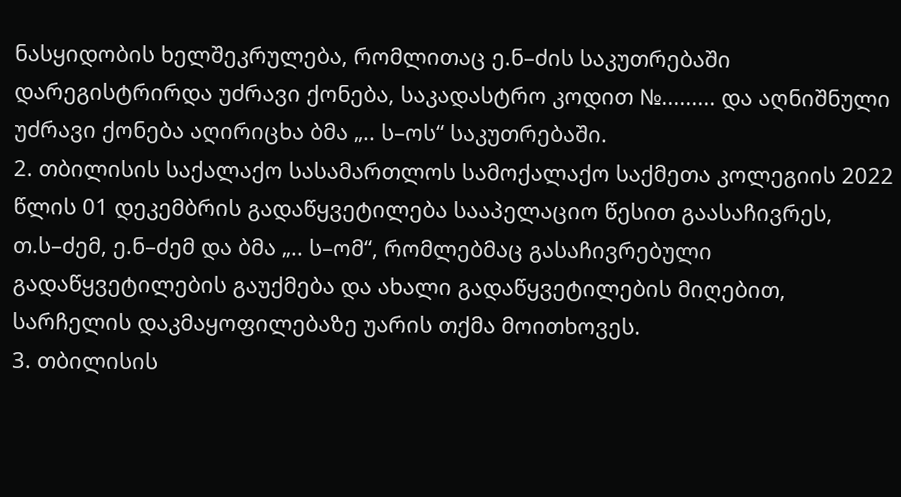ნასყიდობის ხელშეკრულება, რომლითაც ე.ნ–ძის საკუთრებაში დარეგისტრირდა უძრავი ქონება, საკადასტრო კოდით №......... და აღნიშნული უძრავი ქონება აღირიცხა ბმა „.. ს–ოს“ საკუთრებაში.
2. თბილისის საქალაქო სასამართლოს სამოქალაქო საქმეთა კოლეგიის 2022 წლის 01 დეკემბრის გადაწყვეტილება სააპელაციო წესით გაასაჩივრეს, თ.ს–ძემ, ე.ნ–ძემ და ბმა „.. ს–ომ“, რომლებმაც გასაჩივრებული გადაწყვეტილების გაუქმება და ახალი გადაწყვეტილების მიღებით, სარჩელის დაკმაყოფილებაზე უარის თქმა მოითხოვეს.
3. თბილისის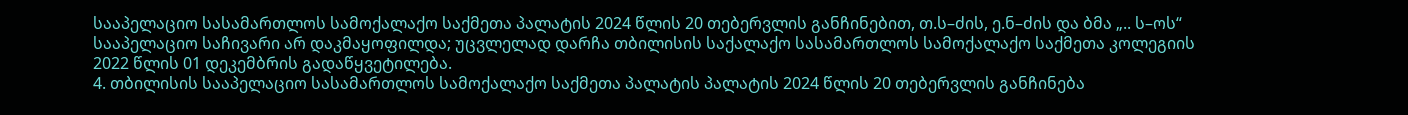სააპელაციო სასამართლოს სამოქალაქო საქმეთა პალატის 2024 წლის 20 თებერვლის განჩინებით, თ.ს–ძის, ე.ნ–ძის და ბმა „.. ს–ოს“ სააპელაციო საჩივარი არ დაკმაყოფილდა; უცვლელად დარჩა თბილისის საქალაქო სასამართლოს სამოქალაქო საქმეთა კოლეგიის 2022 წლის 01 დეკემბრის გადაწყვეტილება.
4. თბილისის სააპელაციო სასამართლოს სამოქალაქო საქმეთა პალატის პალატის 2024 წლის 20 თებერვლის განჩინება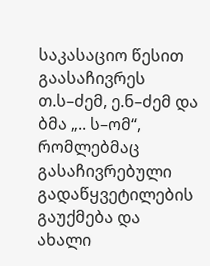საკასაციო წესით გაასაჩივრეს თ.ს–ძემ, ე.ნ–ძემ და ბმა „.. ს–ომ“, რომლებმაც გასაჩივრებული გადაწყვეტილების გაუქმება და ახალი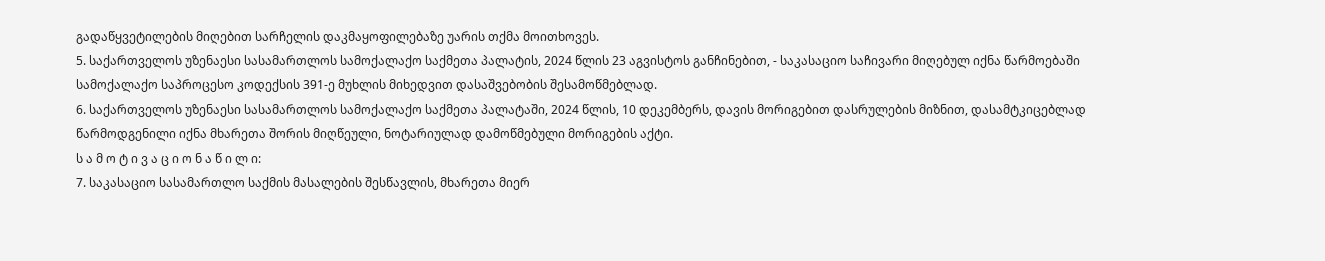გადაწყვეტილების მიღებით სარჩელის დაკმაყოფილებაზე უარის თქმა მოითხოვეს.
5. საქართველოს უზენაესი სასამართლოს სამოქალაქო საქმეთა პალატის, 2024 წლის 23 აგვისტოს განჩინებით, - საკასაციო საჩივარი მიღებულ იქნა წარმოებაში სამოქალაქო საპროცესო კოდექსის 391-ე მუხლის მიხედვით დასაშვებობის შესამოწმებლად.
6. საქართველოს უზენაესი სასამართლოს სამოქალაქო საქმეთა პალატაში, 2024 წლის, 10 დეკემბერს, დავის მორიგებით დასრულების მიზნით, დასამტკიცებლად წარმოდგენილი იქნა მხარეთა შორის მიღწეული, ნოტარიულად დამოწმებული მორიგების აქტი.
ს ა მ ო ტ ი ვ ა ც ი ო ნ ა წ ი ლ ი:
7. საკასაციო სასამართლო საქმის მასალების შესწავლის, მხარეთა მიერ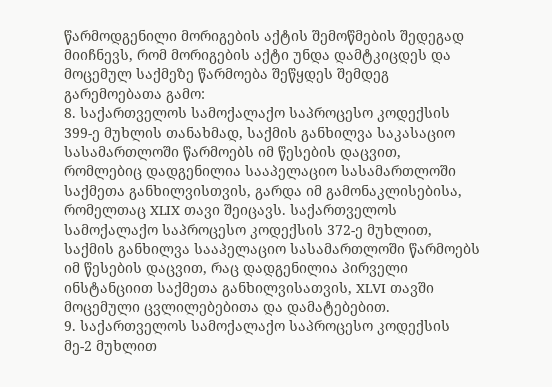წარმოდგენილი მორიგების აქტის შემოწმების შედეგად მიიჩნევს, რომ მორიგების აქტი უნდა დამტკიცდეს და მოცემულ საქმეზე წარმოება შეწყდეს შემდეგ გარემოებათა გამო:
8. საქართველოს სამოქალაქო საპროცესო კოდექსის 399-ე მუხლის თანახმად, საქმის განხილვა საკასაციო სასამართლოში წარმოებს იმ წესების დაცვით, რომლებიც დადგენილია სააპელაციო სასამართლოში საქმეთა განხილვისთვის, გარდა იმ გამონაკლისებისა, რომელთაც XLIX თავი შეიცავს. საქართველოს სამოქალაქო საპროცესო კოდექსის 372-ე მუხლით, საქმის განხილვა სააპელაციო სასამართლოში წარმოებს იმ წესების დაცვით, რაც დადგენილია პირველი ინსტანციით საქმეთა განხილვისათვის, XLVI თავში მოცემული ცვლილებებითა და დამატებებით.
9. საქართველოს სამოქალაქო საპროცესო კოდექსის მე-2 მუხლით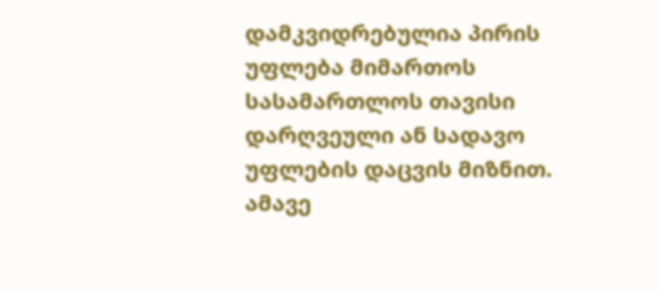დამკვიდრებულია პირის უფლება მიმართოს სასამართლოს თავისი დარღვეული ან სადავო უფლების დაცვის მიზნით. ამავე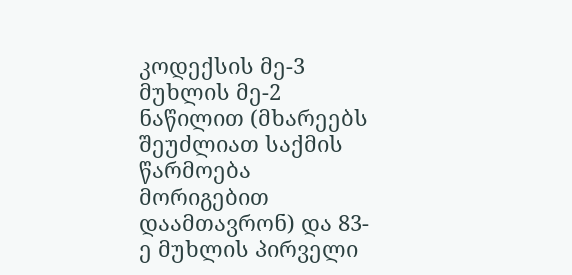კოდექსის მე-3 მუხლის მე-2 ნაწილით (მხარეებს შეუძლიათ საქმის წარმოება მორიგებით დაამთავრონ) და 83-ე მუხლის პირველი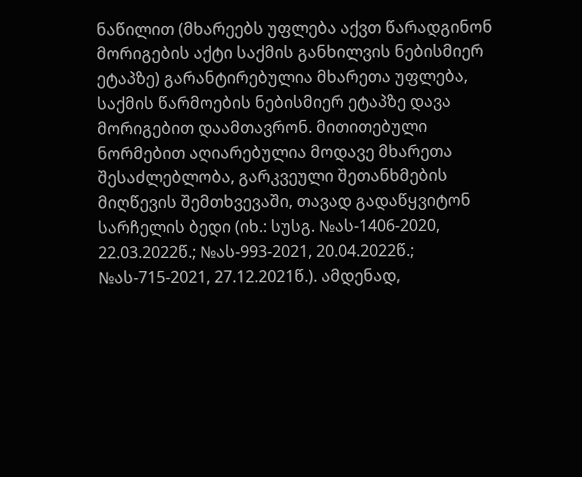ნაწილით (მხარეებს უფლება აქვთ წარადგინონ მორიგების აქტი საქმის განხილვის ნებისმიერ ეტაპზე) გარანტირებულია მხარეთა უფლება, საქმის წარმოების ნებისმიერ ეტაპზე დავა მორიგებით დაამთავრონ. მითითებული ნორმებით აღიარებულია მოდავე მხარეთა შესაძლებლობა, გარკვეული შეთანხმების მიღწევის შემთხვევაში, თავად გადაწყვიტონ სარჩელის ბედი (იხ.: სუსგ. №ას-1406-2020, 22.03.2022წ.; №ას-993-2021, 20.04.2022წ.; №ას-715-2021, 27.12.2021წ.). ამდენად,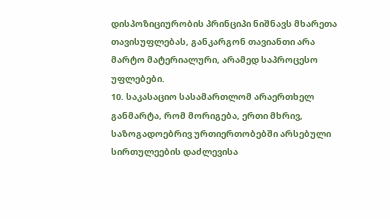დისპოზიციურობის პრინციპი ნიშნავს მხარეთა თავისუფლებას, განკარგონ თავიანთი არა მარტო მატერიალური, არამედ საპროცესო უფლებები.
10. საკასაციო სასამართლომ არაერთხელ განმარტა, რომ მორიგება, ერთი მხრივ, საზოგადოებრივ ურთიერთობებში არსებული სირთულეების დაძლევისა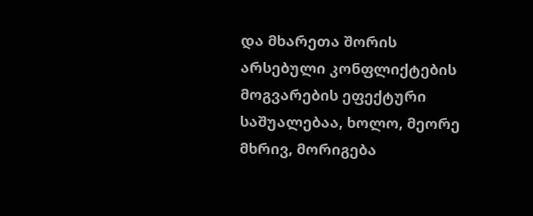და მხარეთა შორის არსებული კონფლიქტების მოგვარების ეფექტური საშუალებაა, ხოლო, მეორე მხრივ, მორიგება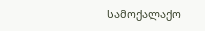სამოქალაქო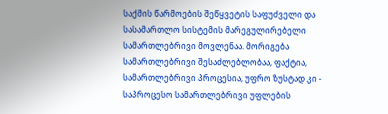საქმის წარმოების შეწყვეტის საფუძველი და სასამართლო სისტემის მარეგულირებელი სამართლებრივი მოვლენაა. მორიგება სამართლებრივი შესაძლებლობაა, ფაქტია, სამართლებრივი პროცესია, უფრო ზუსტად კი - საპროცესო სამართლებრივი უფლების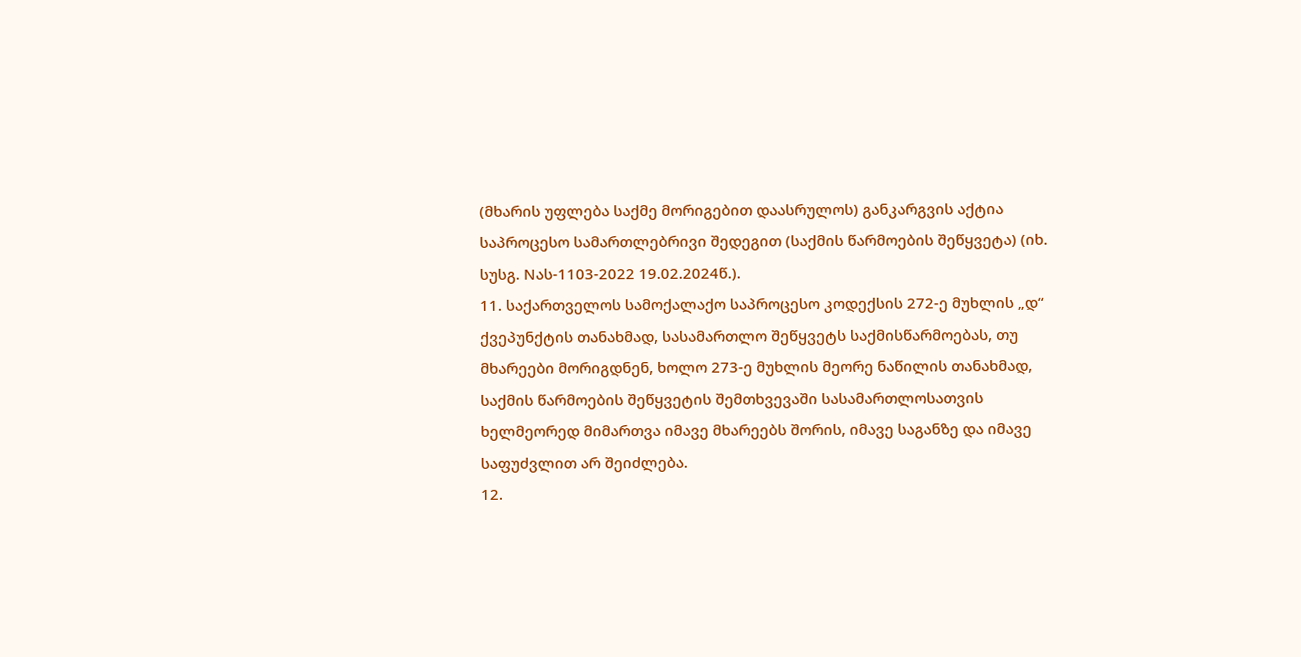(მხარის უფლება საქმე მორიგებით დაასრულოს) განკარგვის აქტია საპროცესო სამართლებრივი შედეგით (საქმის წარმოების შეწყვეტა) (იხ. სუსგ. Nას-1103-2022 19.02.2024წ.).
11. საქართველოს სამოქალაქო საპროცესო კოდექსის 272-ე მუხლის „დ“ ქვეპუნქტის თანახმად, სასამართლო შეწყვეტს საქმისწარმოებას, თუ მხარეები მორიგდნენ, ხოლო 273-ე მუხლის მეორე ნაწილის თანახმად, საქმის წარმოების შეწყვეტის შემთხვევაში სასამართლოსათვის ხელმეორედ მიმართვა იმავე მხარეებს შორის, იმავე საგანზე და იმავე საფუძვლით არ შეიძლება.
12.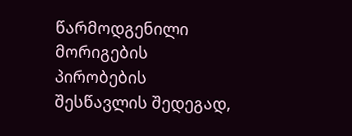წარმოდგენილი მორიგების პირობების შესწავლის შედეგად,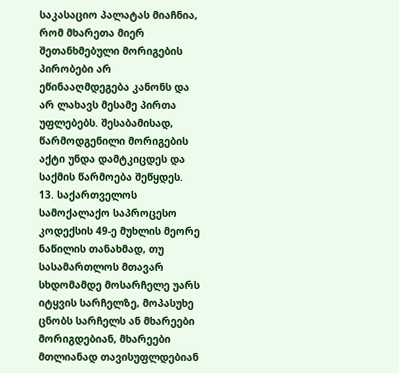საკასაციო პალატას მიაჩნია, რომ მხარეთა მიერ შეთანხმებული მორიგების პირობები არ ეწინააღმდეგება კანონს და არ ლახავს მესამე პირთა უფლებებს. შესაბამისად, წარმოდგენილი მორიგების აქტი უნდა დამტკიცდეს და საქმის წარმოება შეწყდეს.
13. საქართველოს სამოქალაქო საპროცესო კოდექსის 49-ე მუხლის მეორე ნაწილის თანახმად, თუ სასამართლოს მთავარ სხდომამდე მოსარჩელე უარს იტყვის სარჩელზე, მოპასუხე ცნობს სარჩელს ან მხარეები მორიგდებიან, მხარეები მთლიანად თავისუფლდებიან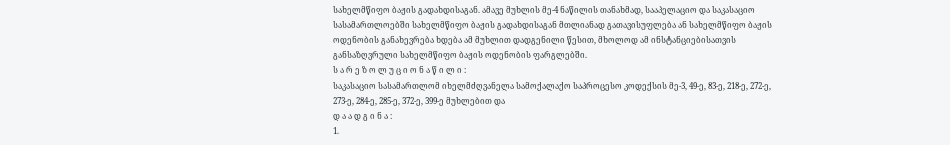სახელმწიფო ბაჟის გადახდისაგან. ამავე მუხლის მე-4 ნაწილის თანახმად, სააპელაციო და საკასაციო სასამართლოებში სახელმწიფო ბაჟის გადახდისაგან მთლიანად გათავისუფლება ან სახელმწიფო ბაჟის ოდენობის განახევრება ხდება ამ მუხლით დადგენილი წესით, მხოლოდ ამ ინსტანციებისათვის განსაზღვრული სახელმწიფო ბაჟის ოდენობის ფარგლებში.
ს ა რ ე ზ ო ლ უ ც ი ო ნ ა წ ი ლ ი :
საკასაციო სასამართლომ იხელმძღვანელა სამოქალაქო საპროცესო კოდექსის მე-3, 49-ე, 83-ე, 218-ე, 272-ე, 273-ე, 284-ე, 285-ე, 372-ე, 399-ე მუხლებით და
დ ა ა დ გ ი ნ ა :
1.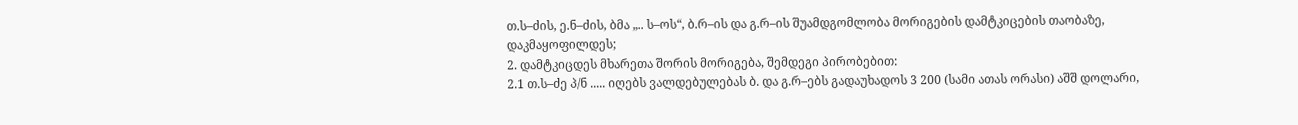თ.ს–ძის, ე.ნ–ძის, ბმა „.. ს–ოს“, ბ.რ–ის და გ.რ–ის შუამდგომლობა მორიგების დამტკიცების თაობაზე, დაკმაყოფილდეს;
2. დამტკიცდეს მხარეთა შორის მორიგება, შემდეგი პირობებით:
2.1 თ.ს–ძე პ/ნ ..... იღებს ვალდებულებას ბ. და გ.რ–ებს გადაუხადოს 3 200 (სამი ათას ორასი) აშშ დოლარი,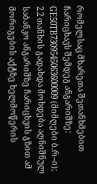რომელსაც მხარეთა შეთანხმებით ჩარიცხავს შემდეგ ანგარიშზე: GE50TB7309545063600009 (მიმღები ბ.რ–ი);
2.2 თანხის გადახდა მოხდება აღნიშნულ საბანკო ანგარიშზე ჩარიცხვის გზით ამ მორიგების აქტზე ხელმოწერის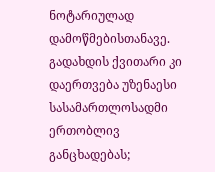ნოტარიულად დამოწმებისთანავე. გადახდის ქვითარი კი დაერთვება უზენაესი სასამართლოსადმი ერთობლივ განცხადებას;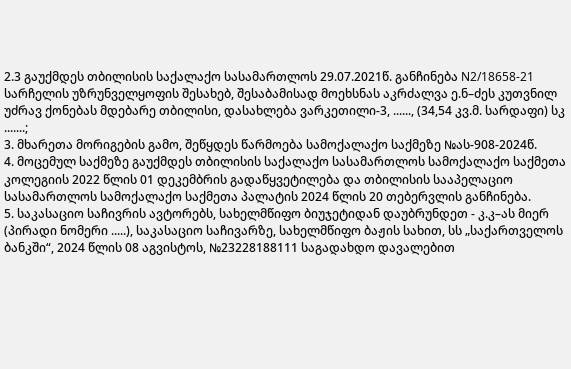2.3 გაუქმდეს თბილისის საქალაქო სასამართლოს 29.07.2021წ. განჩინება N2/18658-21 სარჩელის უზრუნველყოფის შესახებ, შესაბამისად მოეხსნას აკრძალვა ე.ნ–ძეს კუთვნილ უძრავ ქონებას მდებარე თბილისი, დასახლება ვარკეთილი-3, ......, (34,54 კვ.მ. სარდაფი) სკ .......;
3. მხარეთა მორიგების გამო, შეწყდეს წარმოება სამოქალაქო საქმეზე №ას-908-2024წ.
4. მოცემულ საქმეზე გაუქმდეს თბილისის საქალაქო სასამართლოს სამოქალაქო საქმეთა კოლეგიის 2022 წლის 01 დეკემბრის გადაწყვეტილება და თბილისის სააპელაციო სასამართლოს სამოქალაქო საქმეთა პალატის 2024 წლის 20 თებერვლის განჩინება.
5. საკასაციო საჩივრის ავტორებს, სახელმწიფო ბიუჯეტიდან დაუბრუნდეთ - კ.კ–ას მიერ (პირადი ნომერი .....), საკასაციო საჩივარზე, სახელმწიფო ბაჟის სახით, სს „საქართველოს ბანკში“, 2024 წლის 08 აგვისტოს, №23228188111 საგადახდო დავალებით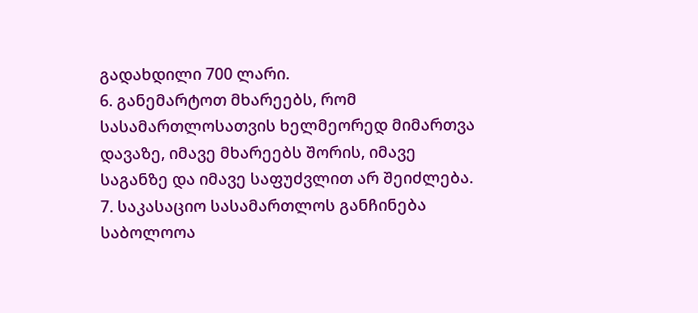გადახდილი 700 ლარი.
6. განემარტოთ მხარეებს, რომ სასამართლოსათვის ხელმეორედ მიმართვა დავაზე, იმავე მხარეებს შორის, იმავე საგანზე და იმავე საფუძვლით არ შეიძლება.
7. საკასაციო სასამართლოს განჩინება საბოლოოა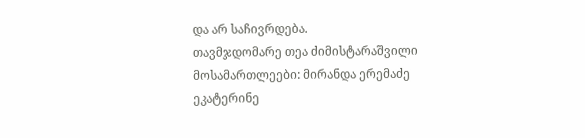და არ საჩივრდება.
თავმჯდომარე თეა ძიმისტარაშვილი
მოსამართლეები: მირანდა ერემაძე
ეკატერინე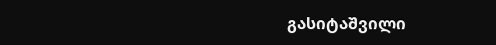გასიტაშვილი